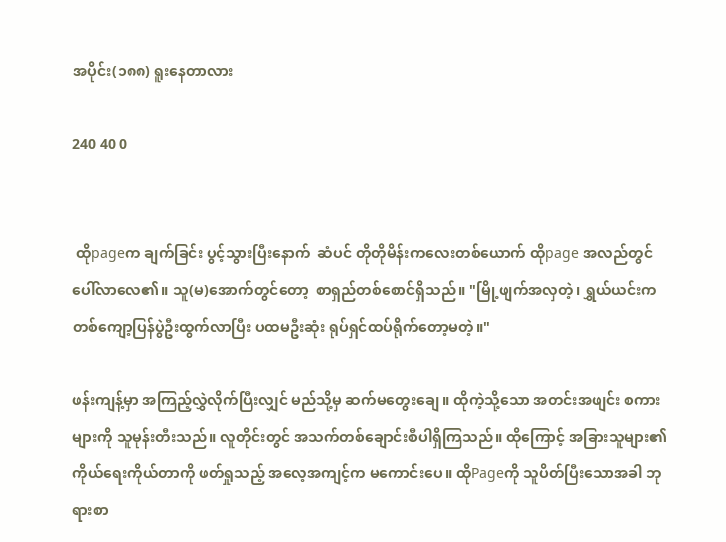အပိုင်း(၁၈၈) ရူးနေတာလား

240 40 0


 ထိုpageက ချက်ခြင်း ပွင့်သွားပြီးနောက်  ဆံပင် တိုတိုမိန်းကလေးတစ်ယောက် ထိုpage အလည်တွင် ပေါ်လာလေ၏။ သူ(မ)အောက်တွင်တော့  စာရှည်တစ်စောင်ရှိသည်။ "မြို့ဖျက်အလှတဲ့၊ ရွှယ်ယင်းက တစ်ကျော့ပြန်ပွဲဦးထွက်လာပြီး ပထမဦးဆုံး ရုပ်ရှင်ထပ်ရိုက်တော့မတဲ့။"

ဖန်းကျန့်မှာ အကြည့်လွှဲလိုက်ပြီးလျှင် မည်သို့မှ ဆက်မတွေးချေ။ ထိုကဲ့သို့သော အတင်းအဖျင်း စကားများကို သူမုန်းတီးသည်။ လူတိုင်းတွင် အသက်တစ်ချောင်းစီပါရှိကြသည်။ ထိုကြောင့် အခြားသူများ၏ ကိုယ်ရေးကိုယ်တာကို ဖတ်ရှုသည့် အလေ့အကျင့်က မကောင်းပေ။ ထိုPageကို သူပိတ်ပြီးသောအခါ ဘုရားစာ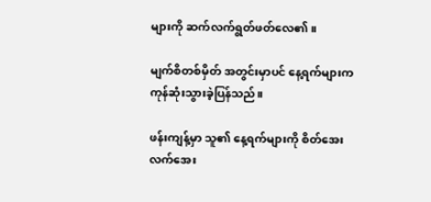များကို ဆက်လက်ရွတ်ဖတ်လေ၏။

မျက်စိတစ်မှိတ် အတွင်းမှာပင် နေ့ရက်များက ကုန်ဆုံးသွားခဲ့ပြန်သည်။

ဖန်းကျန့်မှာ သူ၏ နေ့ရက်များကို စိတ်အေးလက်အေး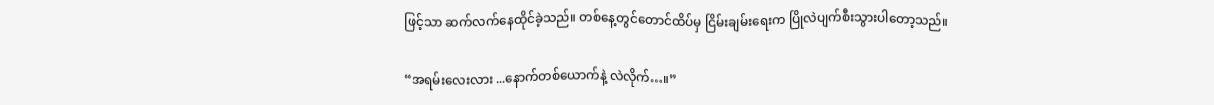ဖြင့်သာ ဆက်လက်နေထိုင်ခဲ့သည်။ တစ်နေ့တွင်တောင်ထိပ်မှ ငြိမ်းချမ်းရေးက ပြိုလဲပျက်စီးသွားပါတော့သည်။

“အရမ်းလေးလား ...နောက်တစ်ယောက်နဲ့ လဲလိုက်…။”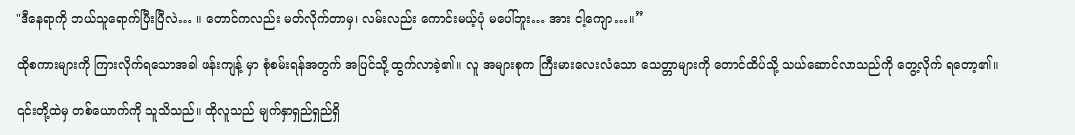"ဒီနေရာကို ဘယ်သူရောက်ပြီးပြီလဲ… ။ တောင်ကလည်း မတ်လိုက်တာမှ၊ လမ်းလည်း ကောင်းမယ့်ပုံ မပေါ်ဘူး… အား ငါ့ကျော…။”

ထိုစကားများကို ကြားလိုက်ရသောအခါ ဖန်းကျန့် မှာ စုံစမ်းရန်အတွက် အပြင်သို့ ထွက်လာခဲ့၏။ လူ အများစုက ကြီးမားလေးလံသော သေတ္တာများကို တောင်ထိပ်သို့ သယ်ဆောင်လာသည်ကို တွေ့လိုက် ရတော့၏။

၎င်းတို့ထဲမှ တစ်ယောက်ကို သူသိသည်။ ထိုလူသည် မျက်နှာရှည်ရှည်ရှိ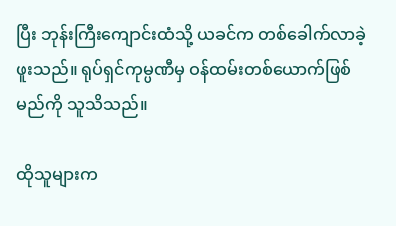ပြီး ဘုန်းကြီးကျောင်းထံသို့ ယခင်က တစ်ခေါက်လာခဲ့ဖူးသည်။ ရုပ်ရှင်ကုမ္ပဏီမှ ဝန်ထမ်းတစ်ယောက်ဖြစ်မည်ကို သူသိသည်။

ထိုသူများက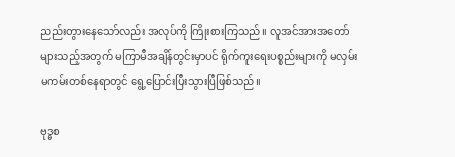ညည်းတွားနေသော်လည်း အလုပ်ကို ကြိုးစားကြသည်။ လူအင်အားအတော်များသည့်အတွက် မကြာမီအချိန်တွင်းမှာပင် ရိုက်ကူးရေးပစ္စည်းများကို မလှမ်းမကမ်းတစ်နေရာတွင် ရွေ့ပြောင်းပြီးသွားပြီဖြစ်သည်။

ဗုဒ္ဓစ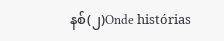နစ်(၂)Onde histórias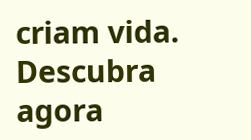criam vida. Descubra agora